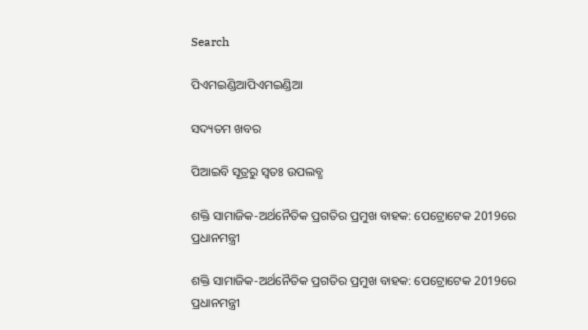Search

ପିଏମଇଣ୍ଡିଆପିଏମଇଣ୍ଡିଆ

ସଦ୍ୟତମ ଖବର

ପିଆଇବି ସୂତ୍ରରୁ ସ୍ବତଃ ଉପଲବ୍ଧ

ଶକ୍ତି ସାମାଜିକ-ଅର୍ଥନୈତିକ ପ୍ରଗତିର ପ୍ରମୁଖ ବାହକ: ପେଟ୍ରୋଟେକ 2019ରେ ପ୍ରଧାନମନ୍ତ୍ରୀ

ଶକ୍ତି ସାମାଜିକ-ଅର୍ଥନୈତିକ ପ୍ରଗତିର ପ୍ରମୁଖ ବାହକ: ପେଟ୍ରୋଟେକ 2019ରେ ପ୍ରଧାନମନ୍ତ୍ରୀ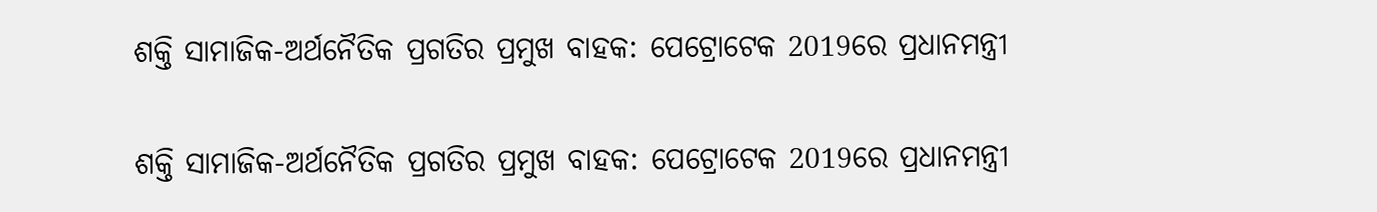ଶକ୍ତି ସାମାଜିକ-ଅର୍ଥନୈତିକ ପ୍ରଗତିର ପ୍ରମୁଖ ବାହକ: ପେଟ୍ରୋଟେକ 2019ରେ ପ୍ରଧାନମନ୍ତ୍ରୀ

ଶକ୍ତି ସାମାଜିକ-ଅର୍ଥନୈତିକ ପ୍ରଗତିର ପ୍ରମୁଖ ବାହକ: ପେଟ୍ରୋଟେକ 2019ରେ ପ୍ରଧାନମନ୍ତ୍ରୀ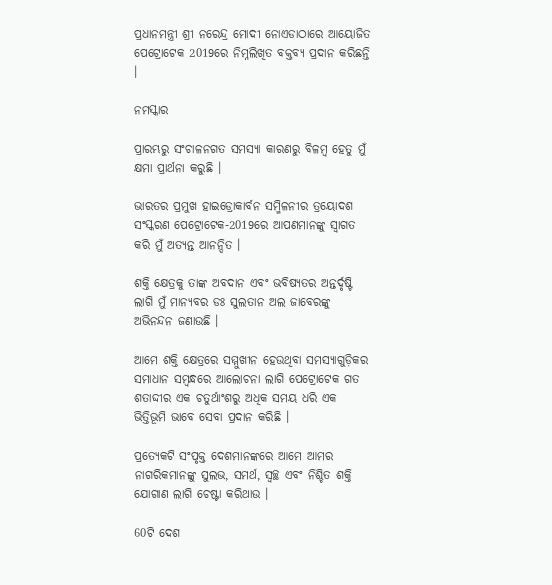ପ୍ରଧାନମନ୍ତ୍ରୀ ଶ୍ରୀ ନରେନ୍ଦ୍ର ମୋଦୀ ନୋଏଡାଠାରେ ଆୟୋଜିତ ପେଟ୍ରୋଟେକ 2019ରେ ନିମ୍ନଲିଖିତ ବକ୍ତବ୍ୟ ପ୍ରଦାନ କରିଛନ୍ତି ।

ନମସ୍କାର

ପ୍ରାରମ୍ଭରୁ ସଂଚାଳନଗତ ସମସ୍ୟା କାରଣରୁ ବିଳମ୍ବ ହେତୁ ମୁଁ କ୍ଷମା ପ୍ରାର୍ଥନା କରୁଛି ।

ଭାରତର ପ୍ରମୁଖ ହାଇଡ୍ରୋକାର୍ବନ ସମ୍ମିଳନୀର ତ୍ରୟୋଦଶ ସଂସ୍କରଣ ପେଟ୍ରୋଟେକ-2019ରେ ଆପଣମାନଙ୍କୁ ସ୍ୱାଗତ କରି ମୁଁ ଅତ୍ୟନ୍ତ ଆନନ୍ଦିତ ।

ଶକ୍ତି କ୍ଷେତ୍ରକୁ ତାଙ୍କ ଅବଦାନ ଏବଂ ଭବିଷ୍ୟତର ଅନ୍ତର୍ଦୃଷ୍ଟି ଲାଗି ମୁଁ ମାନ୍ୟବର ଡଃ ସୁଲତାନ ଅଲ ଜାବେରଙ୍କୁ ଅଭିନନ୍ଦନ ଜଣାଉଛି ।

ଆମେ ଶକ୍ତି କ୍ଷେତ୍ରରେ ସମ୍ମୁଖୀନ ହେଉଥିବା ସମସ୍ୟାଗୁଡ଼ିକର ସମାଧାନ ସମ୍ବନ୍ଧରେ ଆଲୋଚନା ଲାଗି ପେଟ୍ରୋଟେକ ଗତ ଶତାଦ୍ଦୀର ଏକ ଚତୁର୍ଥାଂଶରୁ ଅଧିକ ସମୟ ଧରି ଏକ ଭିତ୍ତିଭୂମି ଭାବେ ସେବା ପ୍ରଦାନ କରିଛି ।

ପ୍ରତ୍ୟେକଟି ସଂପୃକ୍ତ ଦେଶମାନଙ୍କରେ ଆମେ ଆମର ନାଗରିକମାନଙ୍କୁ ସୁଲଭ, ସମର୍ଥ, ସ୍ୱଚ୍ଛ ଏବଂ ନିଶ୍ଚିତ ଶକ୍ତି ଯୋଗାଣ ଲାଗି ଚେଷ୍ଟା କରିଥାଉ ।

60ଟି ଦେଶ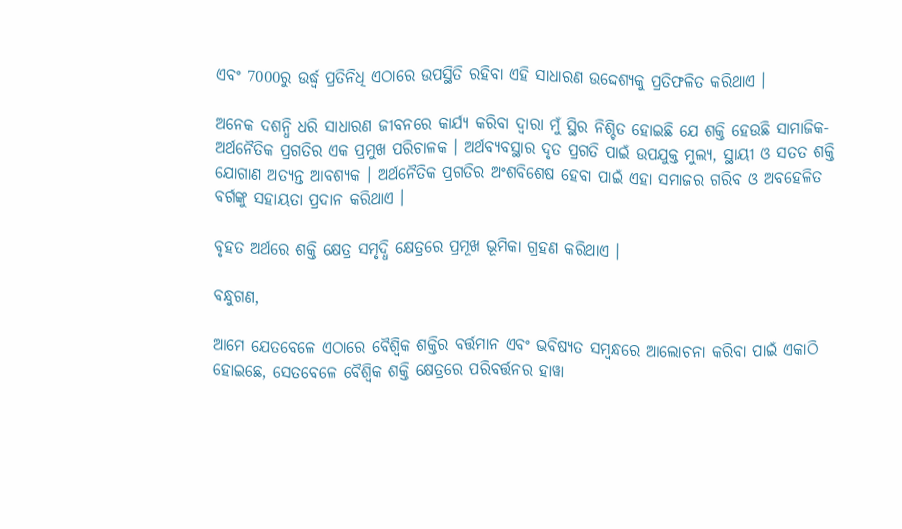ଏବଂ 7000ରୁ ଉର୍ଦ୍ଧ୍ଵ ପ୍ରତିନିଧି ଏଠାରେ ଉପସ୍ଥିତି ରହିବା ଏହି ସାଧାରଣ ଉଦ୍ଦେଶ୍ୟକୁ ପ୍ରତିଫଳିତ କରିଥାଏ ।

ଅନେକ ଦଶନ୍ଧି ଧରି ସାଧାରଣ ଜୀବନରେ କାର୍ଯ୍ୟ କରିବା ଦ୍ୱାରା ମୁଁ ସ୍ଥିର ନିଶ୍ଚିତ ହୋଇଛି ଯେ ଶକ୍ତି ହେଉଛି ସାମାଜିକ-ଅର୍ଥନୈତିକ ପ୍ରଗତିର ଏକ ପ୍ରମୁଖ ପରିଚାଳକ । ଅର୍ଥବ୍ୟବସ୍ଥାର ଦୃତ ପ୍ରଗତି ପାଇଁ ଉପଯୁକ୍ତ ମୁଲ୍ୟ, ସ୍ଥାୟୀ ଓ ସତତ ଶକ୍ତି ଯୋଗାଣ ଅତ୍ୟନ୍ତ ଆବଶ୍ୟକ । ଅର୍ଥନୈତିକ ପ୍ରଗତିର ଅଂଶବିଶେଷ ହେବା ପାଇଁ ଏହା ସମାଜର ଗରିବ ଓ ଅବହେଳିତ ବର୍ଗଙ୍କୁ ସହାୟତା ପ୍ରଦାନ କରିଥାଏ ।

ବୃହତ ଅର୍ଥରେ ଶକ୍ତି କ୍ଷେତ୍ର ସମୃଦ୍ଧି କ୍ଷେତ୍ରରେ ପ୍ରମୂଖ ଭୂମିକା ଗ୍ରହଣ କରିଥାଏ ।

ବନ୍ଧୁଗଣ,

ଆମେ ଯେତବେଳେ ଏଠାରେ ବୈଶ୍ୱିକ ଶକ୍ତିର ବର୍ତ୍ତମାନ ଏବଂ ଭବିଷ୍ୟତ ସମ୍ବନ୍ଧରେ ଆଲୋଚନା କରିବା ପାଇଁ ଏକାଠି ହୋଇଛେ, ସେତବେଳେ ବୈଶ୍ୱିକ ଶକ୍ତି କ୍ଷେତ୍ରରେ ପରିବର୍ତ୍ତନର ହାୱା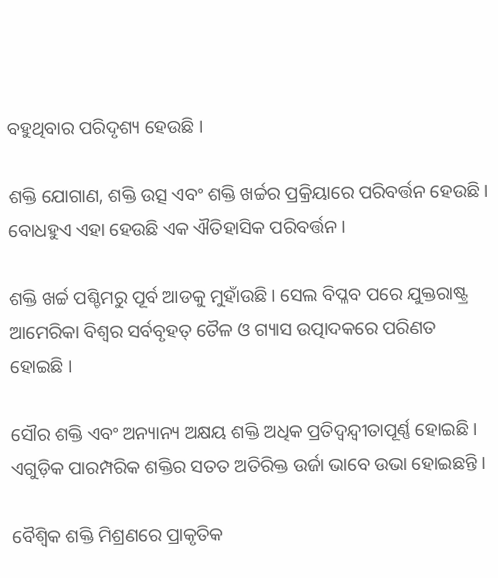ବହୁଥିବାର ପରିଦୃଶ୍ୟ ହେଉଛି ।

ଶକ୍ତି ଯୋଗାଣ, ଶକ୍ତି ଉତ୍ସ ଏବଂ ଶକ୍ତି ଖର୍ଚ୍ଚର ପ୍ରକ୍ରିୟାରେ ପରିବର୍ତ୍ତନ ହେଉଛି । ବୋଧହୁଏ ଏହା ହେଉଛି ଏକ ଐତିହାସିକ ପରିବର୍ତ୍ତନ ।

ଶକ୍ତି ଖର୍ଚ୍ଚ ପଶ୍ଚିମରୁ ପୂର୍ବ ଆଡକୁ ମୁହାଁଉଛି । ସେଲ ବିପ୍ଳବ ପରେ ଯୁକ୍ତରାଷ୍ଟ୍ର ଆମେରିକା ବିଶ୍ୱର ସର୍ବବୃହତ୍ ତୈଳ ଓ ଗ୍ୟାସ ଉତ୍ପାଦକରେ ପରିଣତ ହୋଇଛି ।

ସୌର ଶକ୍ତି ଏବଂ ଅନ୍ୟାନ୍ୟ ଅକ୍ଷୟ ଶକ୍ତି ଅଧିକ ପ୍ରତିଦ୍ଵନ୍ଦ୍ଵୀତାପୂର୍ଣ୍ଣ ହୋଇଛି । ଏଗୁଡ଼ିକ ପାରମ୍ପରିକ ଶକ୍ତିର ସତତ ଅତିରିକ୍ତ ଉର୍ଜା ଭାବେ ଉଭା ହୋଇଛନ୍ତି ।

ବୈଶ୍ୱିକ ଶକ୍ତି ମିଶ୍ରଣରେ ପ୍ରାକୃତିକ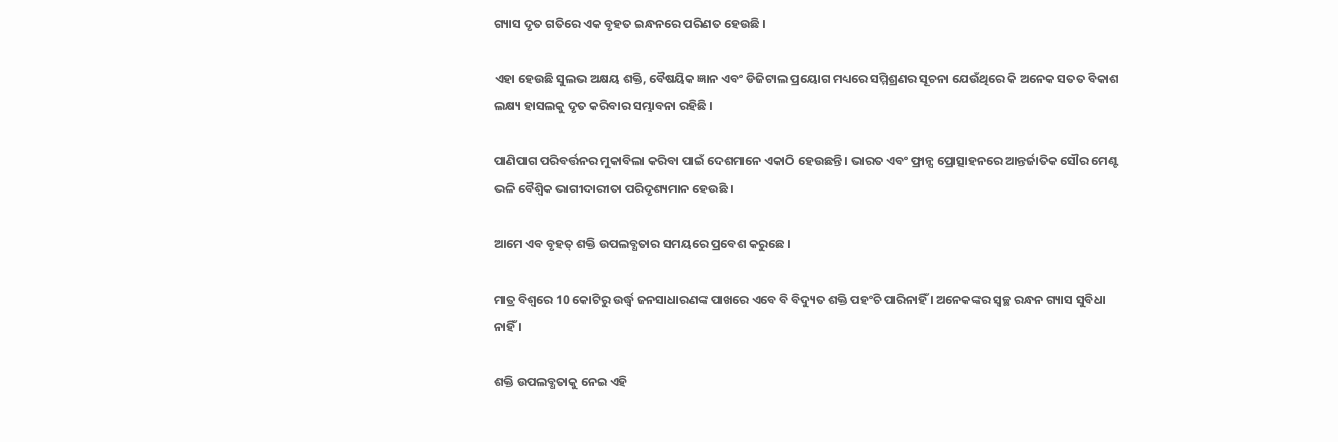ଗ୍ୟାସ ଦୃତ ଗତିରେ ଏକ ବୃହତ ଇନ୍ଧନରେ ପରିଣତ ହେଉଛି ।

ଏହା ହେଉଛି ସୁଲଭ ଅକ୍ଷୟ ଶକ୍ତି, ବୈଷୟିକ ଜ୍ଞାନ ଏବଂ ଡିଜିଟାଲ ପ୍ରୟୋଗ ମଧ୍ୟରେ ସମ୍ମିଶ୍ରଣର ସୂଚନା ଯେଉଁଥିରେ କି ଅନେକ ସତତ ବିକାଶ ଲକ୍ଷ୍ୟ ହାସଲକୁ ଦୃତ କରିବାର ସମ୍ଭାବନା ରହିଛି ।

ପାଣିପାଗ ପରିବର୍ତ୍ତନର ମୁକାବିଲା କରିବା ପାଇଁ ଦେଶମାନେ ଏକାଠି ହେଉଛନ୍ତି । ଭାରତ ଏବଂ ଫ୍ରାନ୍ସ ପ୍ରୋତ୍ସାହନରେ ଆନ୍ତର୍ଜାତିକ ସୌର ମେଣ୍ଟ ଭଳି ବୈଶ୍ୱିକ ଭାଗୀଦାରୀତା ପରିଦୃଶ୍ୟମାନ ହେଉଛି ।

ଆମେ ଏବ ବୃହତ୍ ଶକ୍ତି ଉପଲବ୍ଧତାର ସମୟରେ ପ୍ରବେଶ କରୁଛେ ।

ମାତ୍ର ବିଶ୍ୱରେ 10 କୋଟିରୁ ଉର୍ଦ୍ଧ୍ଵ ଜନସାଧାରଣଙ୍କ ପାଖରେ ଏବେ ବି ବିଦ୍ୟୁତ ଶକ୍ତି ପହଂଚି ପାରିନାହିଁ । ଅନେକଙ୍କର ସ୍ୱଚ୍ଛ ରନ୍ଧନ ଗ୍ୟାସ ସୁବିଧା ନାହିଁ ।

ଶକ୍ତି ଉପଲବ୍ଧତାକୁ ନେଇ ଏହି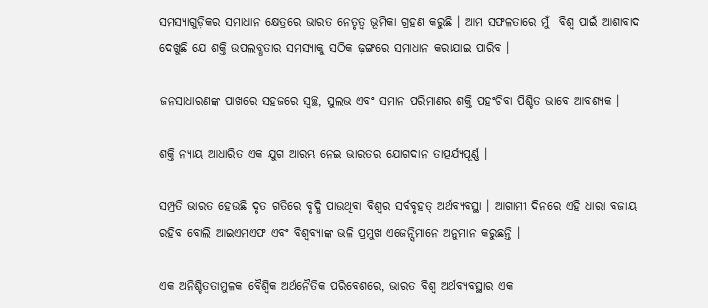ସମସ୍ୟାଗୁଡ଼ିକର ସମାଧାନ କ୍ଷେତ୍ରରେ ଭାରତ ନେତୃତ୍ୱ ଭୂମିକା ଗ୍ରହଣ କରୁଛି । ଆମ ସଫଳତାରେ ମୁଁ  ବିଶ୍ୱ ପାଇଁ ଆଶାବାଦ ଦେଖୁଛି ଯେ ଶକ୍ତି ଉପଲବ୍ଧତାର ସମସ୍ୟାକୁ ସଠିକ ଢ଼ଙ୍ଗରେ ସମାଧାନ କରାଯାଇ ପାରିବ ।

ଜନସାଧାରଣଙ୍କ ପାଖରେ ସହଜରେ ସ୍ୱଚ୍ଛ, ସୁଲଭ ଏବଂ ସମାନ ପରିମାଣର ଶକ୍ତି ପହଂଚିବା ପିଶ୍ଚିତ ଭାବେ ଆବଶ୍ୟକ ।

ଶକ୍ତି ନ୍ୟାୟ ଆଧାରିତ ଏକ ଯୁଗ ଆରମ୍ଭ ନେଇ ଭାରତର ଯୋଗଦାନ ତାତ୍ପର୍ଯ୍ୟପୂର୍ଣ୍ଣ ।

ସମ୍ପ୍ରତି ଭାରତ ହେଉଛି ଦୃତ ଗତିରେ ବୃଦ୍ଧି ପାଉଥିବା ବିଶ୍ୱର ସର୍ବବୃହତ୍ ଅର୍ଥବ୍ୟବସ୍ଥା । ଆଗାମୀ ଦିନରେ ଏହି ଧାରା ବଜାୟ ରହିବ ବୋଲି ଆଇଏମଏଫ ଏବଂ ବିଶ୍ୱବ୍ୟାଙ୍କ ଭଳି ପ୍ରମୁଖ ଏଜେନ୍ସିମାନେ ଅନୁମାନ କରୁଛନ୍ତି ।

ଏକ ଅନିଶ୍ଚିତତାମୁଳକ ବୈଶ୍ୱିକ ଅର୍ଥନୈତିକ ପରିବେଶରେ, ଭାରତ ବିଶ୍ୱ ଅର୍ଥବ୍ୟବସ୍ଥାର ଏକ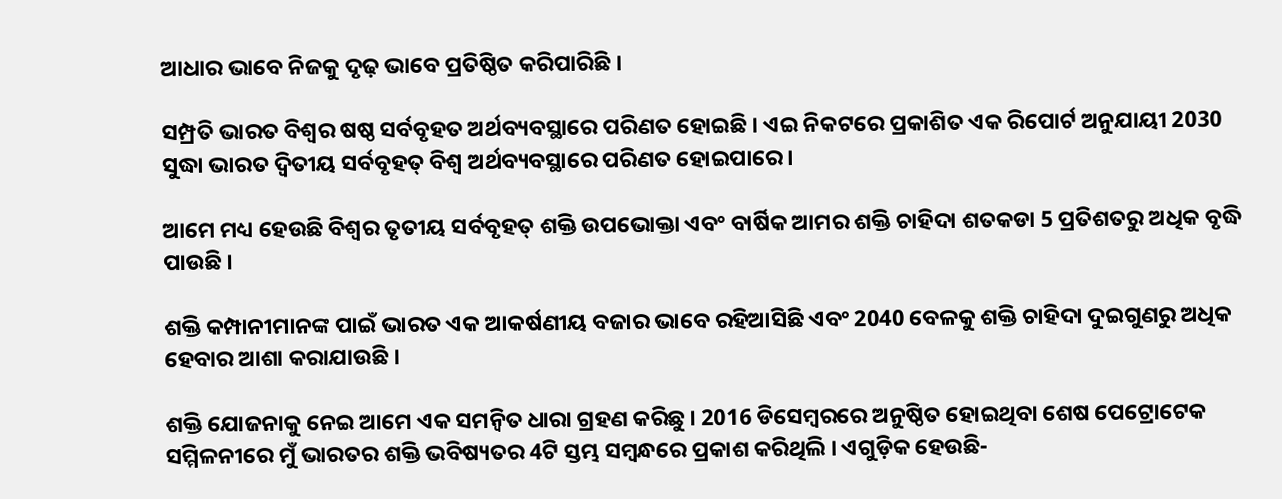ଆଧାର ଭାବେ ନିଜକୁ ଦୃଢ଼ ଭାବେ ପ୍ରତିଷ୍ଠିତ କରିପାରିଛି ।

ସମ୍ପ୍ରତି ଭାରତ ବିଶ୍ୱର ଷଷ୍ଠ ସର୍ବବୃହତ ଅର୍ଥବ୍ୟବସ୍ଥାରେ ପରିଣତ ହୋଇଛି । ଏଇ ନିକଟରେ ପ୍ରକାଶିତ ଏକ ରିପୋର୍ଟ ଅନୁଯାୟୀ 2030 ସୁଦ୍ଧା ଭାରତ ଦ୍ୱିତୀୟ ସର୍ବବୃହତ୍ ବିଶ୍ୱ ଅର୍ଥବ୍ୟବସ୍ଥାରେ ପରିଣତ ହୋଇପାରେ ।

ଆମେ ମଧ୍ୟ ହେଉଛି ବିଶ୍ୱର ତୃତୀୟ ସର୍ବବୃହତ୍ ଶକ୍ତି ଉପଭୋକ୍ତା ଏବଂ ବାର୍ଷିକ ଆମର ଶକ୍ତି ଚାହିଦା ଶତକଡା 5 ପ୍ରତିଶତରୁ ଅଧିକ ବୃଦ୍ଧି ପାଉଛି ।

ଶକ୍ତି କମ୍ପାନୀମାନଙ୍କ ପାଇଁ ଭାରତ ଏକ ଆକର୍ଷଣୀୟ ବଜାର ଭାବେ ରହିଆସିଛି ଏବଂ 2040 ବେଳକୁ ଶକ୍ତି ଚାହିଦା ଦୁଇଗୁଣରୁ ଅଧିକ ହେବାର ଆଶା କରାଯାଉଛି ।

ଶକ୍ତି ଯୋଜନାକୁ ନେଇ ଆମେ ଏକ ସମନ୍ୱିତ ଧାରା ଗ୍ରହଣ କରିଛୁ । 2016 ଡିସେମ୍ବରରେ ଅନୁଷ୍ଠିତ ହୋଇଥିବା ଶେଷ ପେଟ୍ରୋଟେକ ସମ୍ମିଳନୀରେ ମୁଁ ଭାରତର ଶକ୍ତି ଭବିଷ୍ୟତର 4ଟି ସ୍ତମ୍ଭ ସମ୍ବନ୍ଧରେ ପ୍ରକାଶ କରିଥିଲି । ଏଗୁଡ଼ିକ ହେଉଛି-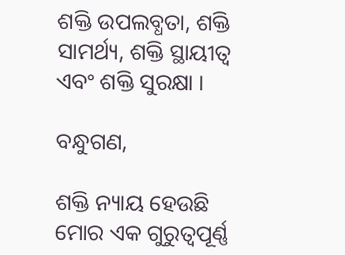ଶକ୍ତି ଉପଲବ୍ଧତା, ଶକ୍ତି ସାମର୍ଥ୍ୟ, ଶକ୍ତି ସ୍ଥାୟୀତ୍ୱ ଏବଂ ଶକ୍ତି ସୁରକ୍ଷା ।

ବନ୍ଧୁଗଣ,

ଶକ୍ତି ନ୍ୟାୟ ହେଉଛି ମୋର ଏକ ଗୁରୁତ୍ୱପୂର୍ଣ୍ଣ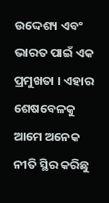ଉଦ୍ଦେଶ୍ୟ ଏବଂ ଭାରତ ପାଇଁ ଏକ ପ୍ରମୁଖତା । ଏହାର ଶେଷବେଳକୁ ଆମେ ଅନେକ ନୀତି ସ୍ଥିର କରିଛୁ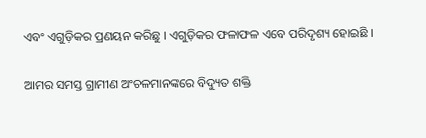ଏବଂ ଏଗୁଡ଼ିକର ପ୍ରଣୟନ କରିଛୁ । ଏଗୁଡ଼ିକର ଫଳାଫଳ ଏବେ ପରିଦୃଶ୍ୟ ହୋଇଛି ।

ଆମର ସମସ୍ତ ଗ୍ରାମୀଣ ଅଂଚଳମାନଙ୍କରେ ବିଦ୍ୟୁତ ଶକ୍ତି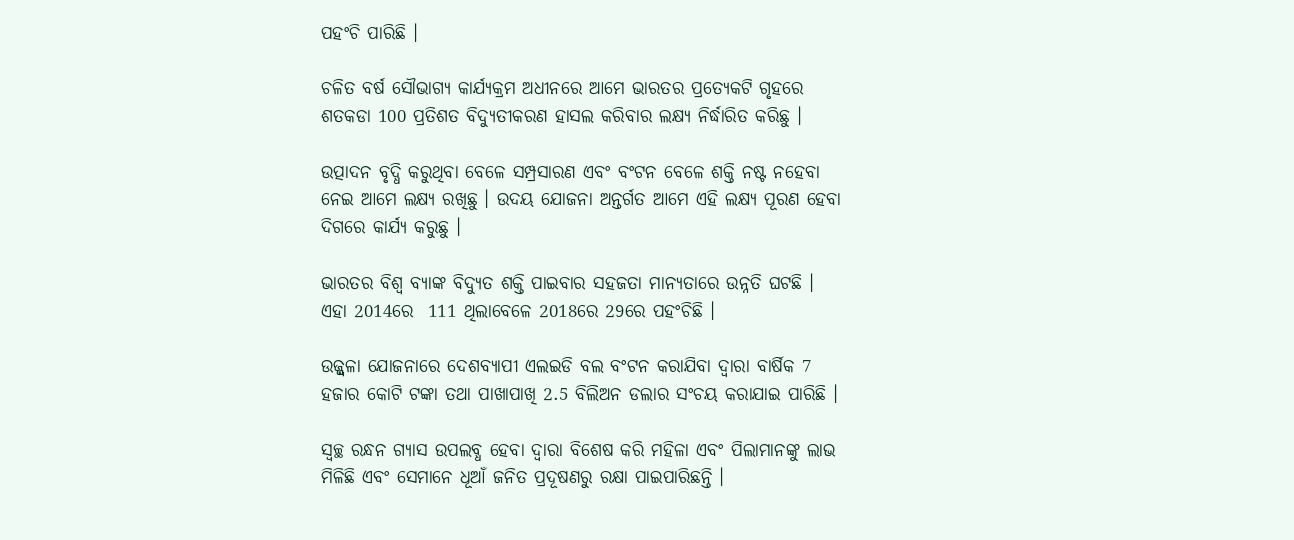ପହଂଚି ପାରିଛି ।

ଚଳିତ ବର୍ଷ ସୌଭାଗ୍ୟ କାର୍ଯ୍ୟକ୍ରମ ଅଧୀନରେ ଆମେ ଭାରତର ପ୍ରତ୍ୟେକଟି ଗୃହରେ ଶତକଡା 100 ପ୍ରତିଶତ ବିଦ୍ୟୁତୀକରଣ ହାସଲ କରିବାର ଲକ୍ଷ୍ୟ ନିର୍ଦ୍ଧାରିତ କରିଛୁ ।

ଉତ୍ପାଦନ ବୃଦ୍ଧି କରୁଥିବା ବେଳେ ସମ୍ପ୍ରସାରଣ ଏବଂ ବଂଟନ ବେଳେ ଶକ୍ତି ନଷ୍ଟ ନହେବା ନେଇ ଆମେ ଲକ୍ଷ୍ୟ ରଖିଛୁ । ଉଦୟ ଯୋଜନା ଅନ୍ତର୍ଗତ ଆମେ ଏହି ଲକ୍ଷ୍ୟ ପୂରଣ ହେବା ଦିଗରେ କାର୍ଯ୍ୟ କରୁଛୁ ।

ଭାରତର ବିଶ୍ୱ ବ୍ୟାଙ୍କ ବିଦ୍ୟୁତ ଶକ୍ତି ପାଇବାର ସହଜତା ମାନ୍ୟତାରେ ଉନ୍ନତି ଘଟଛି । ଏହା 2014ରେ  111 ଥିଲାବେଳେ 2018ରେ 29ରେ ପହଂଚିଛି ।

ଉଜ୍ଜ୍ୱଳା ଯୋଜନାରେ ଦେଶବ୍ୟାପୀ ଏଲଇଡି ବଲ ବଂଟନ କରାଯିବା ଦ୍ୱାରା ବାର୍ଷିକ 7 ହଜାର କୋଟି ଟଙ୍କା ତଥା ପାଖାପାଖି 2.5 ବିଲିଅନ ଡଲାର ସଂଚୟ କରାଯାଇ ପାରିଛି ।

ସ୍ୱଚ୍ଛ ରନ୍ଧନ ଗ୍ୟାସ ଉପଲବ୍ଧ ହେବା ଦ୍ୱାରା ବିଶେଷ କରି ମହିଳା ଏବଂ ପିଲାମାନଙ୍କୁ ଲାଭ ମିଳିଛି ଏବଂ ସେମାନେ ଧୂଆଁ ଜନିତ ପ୍ରଦୂଷଣରୁ ରକ୍ଷା ପାଇପାରିଛନ୍ତି ।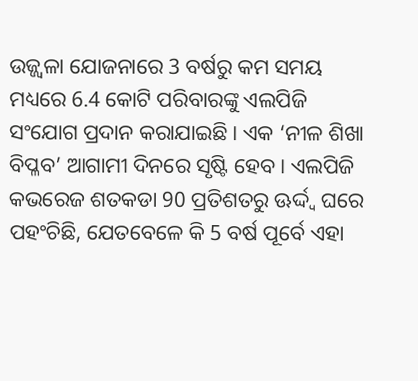ଉଜ୍ଜ୍ୱଳା ଯୋଜନାରେ 3 ବର୍ଷରୁ କମ ସମୟ ମଧ୍ୟରେ 6.4 କୋଟି ପରିବାରଙ୍କୁ ଏଲପିଜି ସଂଯୋଗ ପ୍ରଦାନ କରାଯାଇଛି । ଏକ ‘ନୀଳ ଶିଖା ବିପ୍ଳବ’ ଆଗାମୀ ଦିନରେ ସୃଷ୍ଟି ହେବ । ଏଲପିଜି କଭରେଜ ଶତକଡା 90 ପ୍ରତିଶତରୁ ଊର୍ଦ୍ଦ୍ଵ ଘରେ ପହଂଚିଛି, ଯେତବେଳେ କି 5 ବର୍ଷ ପୂର୍ବେ ଏହା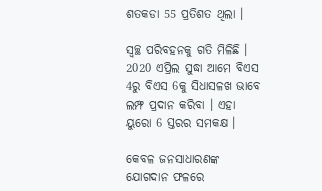ଶତକଡା 55 ପ୍ରତିଶତ ଥିଲା ।

ସ୍ୱଚ୍ଛ ପରିବହନକୁ ଗତି ମିଳିଛି । 2020 ଏପ୍ରିଲ ସୁଦ୍ଧା ଆମେ ବିଏସ 4ରୁ ବିଏସ 6କୁ ସିଧାସଳଖ ଭାବେ ଲମ୍ଫ ପ୍ରଦାନ କରିବା । ଏହା ୟୁରୋ 6 ସ୍ତରର ସମକକ୍ଷ ।

କେବଳ ଜନସାଧାରଣଙ୍କ ଯୋଗଦାନ ଫଳରେ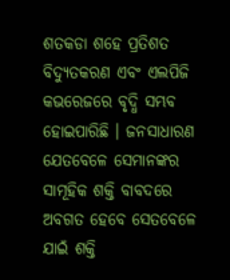ଶତକଡା ଶହେ ପ୍ରତିଶତ ବିଦ୍ୟୁତକରଣ ଏବଂ ଏଲପିଜି କଭରେଜରେ ବୃଦ୍ଧି ସମ୍ଭବ ହୋଇପାରିଛି । ଜନସାଧାରଣ ଯେତବେଳେ ସେମାନଙ୍କର ସାମୂହିକ ଶକ୍ତି ବାବଦରେ ଅବଗତ ହେବେ ସେତବେଳେ ଯାଇଁ ଶକ୍ତି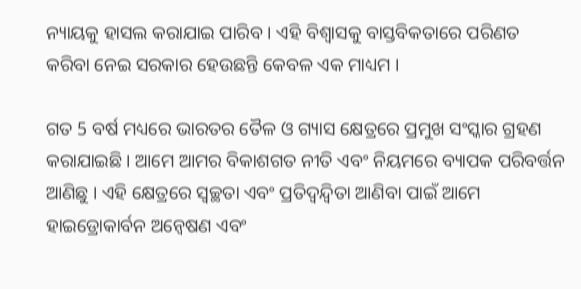ନ୍ୟାୟକୁ ହାସଲ କରାଯାଇ ପାରିବ । ଏହି ବିଶ୍ୱାସକୁ ବାସ୍ତବିକତାରେ ପରିଣତ କରିବା ନେଇ ସରକାର ହେଉଛନ୍ତି କେବଳ ଏକ ମାଧ୍ୟମ ।

ଗତ 5 ବର୍ଷ ମଧ୍ୟରେ ଭାରତର ତୈଳ ଓ ଗ୍ୟାସ କ୍ଷେତ୍ରରେ ପ୍ରମୁଖ ସଂସ୍କାର ଗ୍ରହଣ କରାଯାଇଛି । ଆମେ ଆମର ବିକାଶଗତ ନୀତି ଏବଂ ନିୟମରେ ବ୍ୟାପକ ପରିବର୍ତ୍ତନ ଆଣିଛୁ । ଏହି କ୍ଷେତ୍ରରେ ସ୍ୱଚ୍ଛତା ଏବଂ ପ୍ରତିଦ୍ୱନ୍ଦ୍ୱିତା ଆଣିବା ପାଇଁ ଆମେ ହାଇଡ୍ରୋକାର୍ବନ ଅନ୍ୱେଷଣ ଏବଂ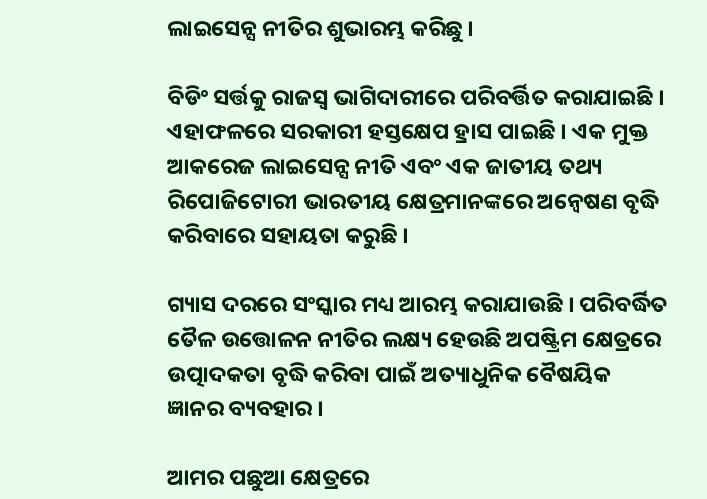ଲାଇସେନ୍ସ ନୀତିର ଶୁଭାରମ୍ଭ କରିଛୁ ।

ବିଡିଂ ସର୍ତ୍ତକୁ ରାଜସ୍ୱ ଭାଗିଦାରୀରେ ପରିବର୍ତ୍ତିତ କରାଯାଇଛି । ଏହାଫଳରେ ସରକାରୀ ହସ୍ତକ୍ଷେପ ହ୍ରାସ ପାଇଛି । ଏକ ମୁକ୍ତ ଆକରେଜ ଲାଇସେନ୍ସ ନୀତି ଏବଂ ଏକ ଜାତୀୟ ତଥ୍ୟ ରିପୋଜିଟୋରୀ ଭାରତୀୟ କ୍ଷେତ୍ରମାନଙ୍କରେ ଅନ୍ୱେଷଣ ବୃଦ୍ଧି କରିବାରେ ସହାୟତା କରୁଛି ।

ଗ୍ୟାସ ଦରରେ ସଂସ୍କାର ମଧ୍ୟ ଆରମ୍ଭ କରାଯାଉଛି । ପରିବର୍ଦ୍ଧିତ ତୈଳ ଉତ୍ତୋଳନ ନୀତିର ଲକ୍ଷ୍ୟ ହେଉଛି ଅପଷ୍ଟ୍ରିମ କ୍ଷେତ୍ରରେ ଉତ୍ପାଦକତା ବୃଦ୍ଧି କରିବା ପାଇଁ ଅତ୍ୟାଧୁନିକ ବୈଷୟିକ ଜ୍ଞାନର ବ୍ୟବହାର ।

ଆମର ପଛୁଆ କ୍ଷେତ୍ରରେ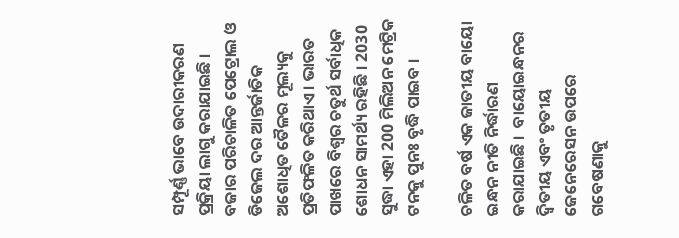ସମ୍ପୂର୍ଣ୍ଣ ଭାବେ ଉଦାରୀକରଣ ପ୍ରକ୍ରିୟା ଲାଗୁ କରାଯାଇଛି । ବଜାର ପରିଚାଳିତ ପେଟ୍ରୋଲ ଓ ଡିଜେଲ ଦର ଆନ୍ତର୍ଜାତିକ ଅଶୋଧିତ ତୈଳର ମୂଲ୍ୟକୁ ପ୍ରତିଫଳିତ କରିଥାଏ । ଭାରତ ପାଖରେ ବିଶ୍ୱର ଚତୁର୍ଥ ସର୍ବାଧିକ ଶୋଧନ ସାମର୍ଥ୍ୟ ରହିଛି । 2030 ସୁଦ୍ଧା ଏହା 200 ମିଲିଅନ ମେଟ୍ରିକ ଟନକୁ ପୁନଃ ବୃଦ୍ଧି ପାଇବ ।

ଚଳିତ ବର୍ଷ ଏକ ଜାତୀୟ ବାୟୋ ଇନ୍ଧନ ନୀତି ନିର୍ଦ୍ଧାରଣ କରାଯାଇଛି ।  ବାୟୋଇନ୍ଧନର ଦ୍ୱିତୀୟ ଏବଂ ତୃତୀୟ ଜେନେରେସନ ଉପରେ ଗବେଷଣାକୁ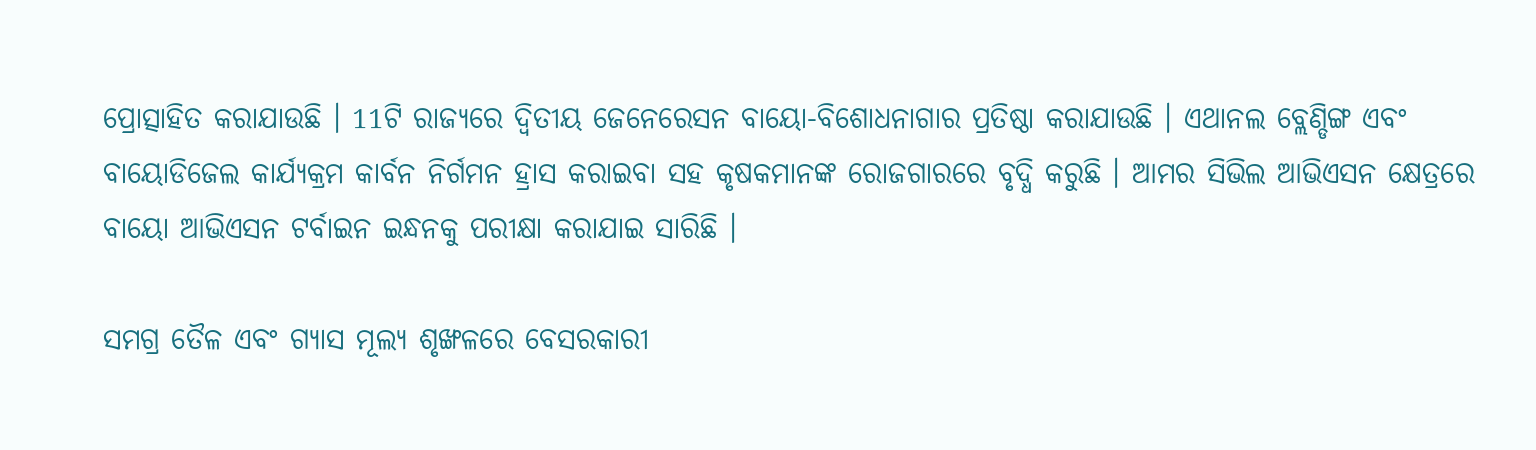ପ୍ରୋତ୍ସାହିତ କରାଯାଉଛି । 11ଟି ରାଜ୍ୟରେ ଦ୍ୱିତୀୟ ଜେନେରେସନ ବାୟୋ-ବିଶୋଧନାଗାର ପ୍ରତିଷ୍ଠା କରାଯାଉଛି । ଏଥାନଲ ବ୍ଲେଣ୍ଡିଙ୍ଗ ଏବଂ ବାୟୋଡିଜେଲ କାର୍ଯ୍ୟକ୍ରମ କାର୍ବନ ନିର୍ଗମନ ହ୍ରାସ କରାଇବା ସହ କୃଷକମାନଙ୍କ ରୋଜଗାରରେ ବୃଦ୍ଧି କରୁଛି । ଆମର ସିଭିଲ ଆଭିଏସନ କ୍ଷେତ୍ରରେ ବାୟୋ ଆଭିଏସନ ଟର୍ବାଇନ ଇନ୍ଧନକୁ ପରୀକ୍ଷା କରାଯାଇ ସାରିଛି ।

ସମଗ୍ର ତୈଳ ଏବଂ ଗ୍ୟାସ ମୂଲ୍ୟ ଶୃଙ୍ଖଳରେ ବେସରକାରୀ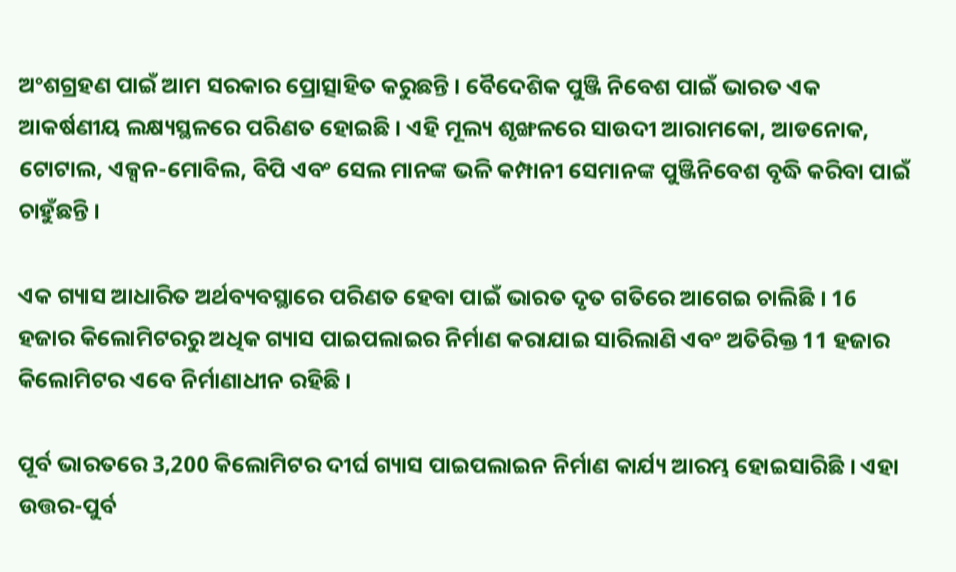ଅଂଶଗ୍ରହଣ ପାଇଁ ଆମ ସରକାର ପ୍ରୋତ୍ସାହିତ କରୁଛନ୍ତି । ବୈଦେଶିକ ପୁଞ୍ଜି ନିବେଶ ପାଇଁ ଭାରତ ଏକ ଆକର୍ଷଣୀୟ ଲକ୍ଷ୍ୟସ୍ଥଳରେ ପରିଣତ ହୋଇଛି । ଏହି ମୂଲ୍ୟ ଶୃଙ୍ଖଳରେ ସାଉଦୀ ଆରାମକୋ, ଆଡନୋକ, ଟୋଟାଲ, ଏକ୍ସନ-ମୋବିଲ, ବିପି ଏବଂ ସେଲ ମାନଙ୍କ ଭଳି କମ୍ପାନୀ ସେମାନଙ୍କ ପୁଞ୍ଜିନିବେଶ ବୃଦ୍ଧି କରିବା ପାଇଁ ଚାହୁଁଛନ୍ତି ।

ଏକ ଗ୍ୟାସ ଆଧାରିତ ଅର୍ଥବ୍ୟବସ୍ଥାରେ ପରିଣତ ହେବା ପାଇଁ ଭାରତ ଦୃତ ଗତିରେ ଆଗେଇ ଚାଲିଛି । 16 ହଜାର କିଲୋମିଟରରୁ ଅଧିକ ଗ୍ୟାସ ପାଇପଲାଇର ନିର୍ମାଣ କରାଯାଇ ସାରିଲାଣି ଏବଂ ଅତିରିକ୍ତ 11 ହଜାର କିଲୋମିଟର ଏବେ ନିର୍ମାଣାଧୀନ ରହିଛି ।

ପୂର୍ବ ଭାରତରେ 3,200 କିଲୋମିଟର ଦୀର୍ଘ ଗ୍ୟାସ ପାଇପଲାଇନ ନିର୍ମାଣ କାର୍ଯ୍ୟ ଆରମ୍ଭ ହୋଇସାରିଛି । ଏହା ଉତ୍ତର-ପୁର୍ବ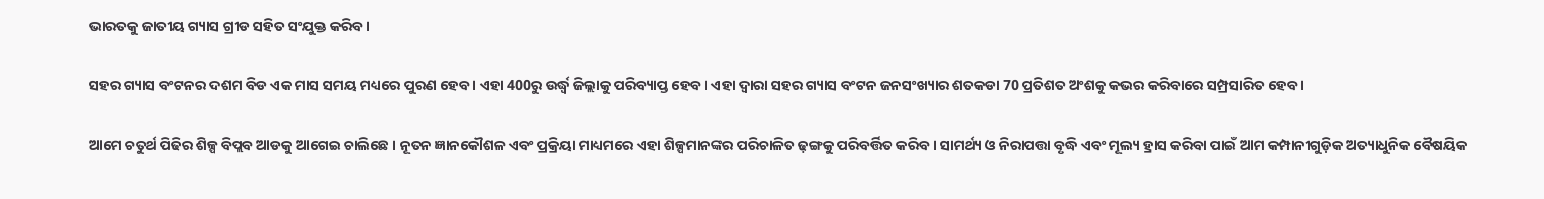ଭାରତକୁ ଜାତୀୟ ଗ୍ୟାସ ଗ୍ରୀଡ ସହିତ ସଂଯୁକ୍ତ କରିବ ।

ସହର ଗ୍ୟାସ ବଂଟନର ଦଶମ ବିଡ ଏକ ମାସ ସମୟ ମଧ୍ୟରେ ପୁରଣ ହେବ । ଏହା 400ରୁ ଉର୍ଦ୍ଧ୍ଵ ଜିଲ୍ଲାକୁ ପରିବ୍ୟାପ୍ତ ହେବ । ଏହା ଦ୍ୱାରା ସହର ଗ୍ୟାସ ବଂଟନ ଜନସଂଖ୍ୟାର ଶତକଡା 70 ପ୍ରତିଶତ ଅଂଶକୁ କଭର କରିବାରେ ସମ୍ପ୍ରସାରିତ ହେବ ।

ଆମେ ଚତୁର୍ଥ ପିଢିର ଶିଳ୍ପ ବିପ୍ଲବ ଆଡକୁ ଆଗେଇ ଚାଲିଛେ । ନୂତନ ଜ୍ଞାନକୌଶଳ ଏବଂ ପ୍ରକ୍ରିୟା ମାଧ୍ୟମରେ ଏହା ଶିଳ୍ପମାନଙ୍କର ପରିଚାଳିତ ଢ଼ଙ୍ଗକୁ ପରିବର୍ତ୍ତିତ କରିବ । ସାମର୍ଥ୍ୟ ଓ ନିରାପତ୍ତା ବୃଦ୍ଧି ଏବଂ ମୂଲ୍ୟ ହ୍ରାସ କରିବା ପାଇଁ ଆମ କମ୍ପାନୀଗୁଡ଼ିକ ଅତ୍ୟାଧୁନିକ ବୈଷୟିକ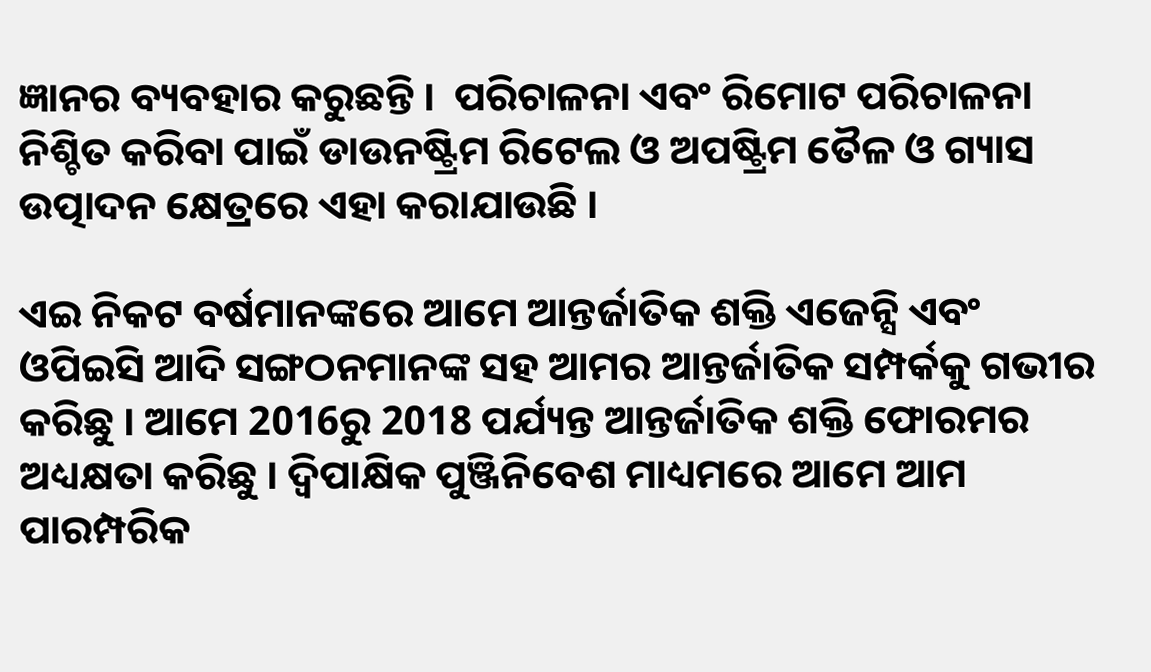ଜ୍ଞାନର ବ୍ୟବହାର କରୁଛନ୍ତି ।  ପରିଚାଳନା ଏବଂ ରିମୋଟ ପରିଚାଳନା ନିଶ୍ଚିତ କରିବା ପାଇଁ ଡାଉନଷ୍ଟ୍ରିମ ରିଟେଲ ଓ ଅପଷ୍ଟ୍ରିମ ତୈଳ ଓ ଗ୍ୟାସ ଉତ୍ପାଦନ କ୍ଷେତ୍ରରେ ଏହା କରାଯାଉଛି ।

ଏଇ ନିକଟ ବର୍ଷମାନଙ୍କରେ ଆମେ ଆନ୍ତର୍ଜାତିକ ଶକ୍ତି ଏଜେନ୍ସି ଏବଂ ଓପିଇସି ଆଦି ସଙ୍ଗଠନମାନଙ୍କ ସହ ଆମର ଆନ୍ତର୍ଜାତିକ ସମ୍ପର୍କକୁ ଗଭୀର କରିଛୁ । ଆମେ 2016ରୁ 2018 ପର୍ଯ୍ୟନ୍ତ ଆନ୍ତର୍ଜାତିକ ଶକ୍ତି ଫୋରମର ଅଧ୍ୟକ୍ଷତା କରିଛୁ । ଦ୍ୱିପାକ୍ଷିକ ପୁଞ୍ଜିନିବେଶ ମାଧ୍ୟମରେ ଆମେ ଆମ ପାରମ୍ପରିକ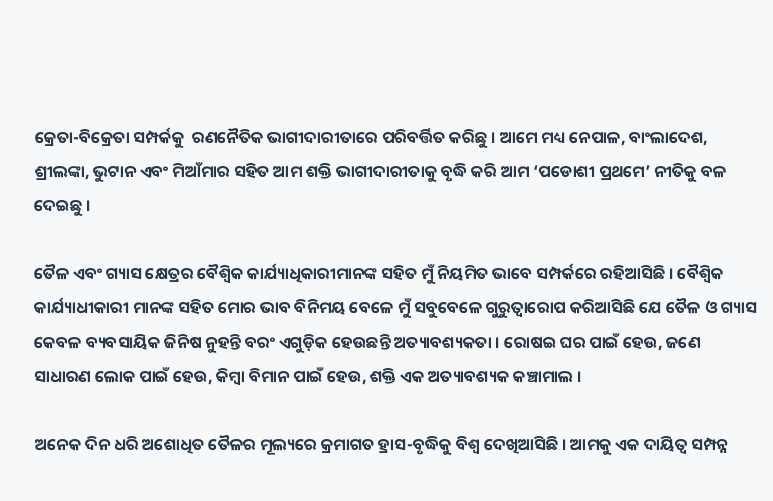କ୍ରେତା-ବିକ୍ରେତା ସମ୍ପର୍କକୁ  ରଣନୈତିକ ଭାଗୀଦାରୀତାରେ ପରିବର୍ତ୍ତିତ କରିଛୁ । ଆମେ ମଧ୍ୟ ନେପାଳ, ବାଂଲାଦେଶ, ଶ୍ରୀଲଙ୍କା, ଭୁଟାନ ଏବଂ ମିଆଁମାର ସହିତ ଆମ ଶକ୍ତି ଭାଗୀଦାରୀତାକୁ ବୃଦ୍ଧି କରି ଆମ ‘ପଡୋଶୀ ପ୍ରଥମେ’ ନୀତିକୁ ବଳ ଦେଇଛୁ ।

ତୈଳ ଏବଂ ଗ୍ୟାସ କ୍ଷେତ୍ରର ବୈଶ୍ୱିକ କାର୍ଯ୍ୟାଧିକାରୀମାନଙ୍କ ସହିତ ମୁଁ ନିୟମିତ ଭାବେ ସମ୍ପର୍କରେ ରହିଆସିଛି । ବୈଶ୍ୱିକ କାର୍ଯ୍ୟାଧୀକାରୀ ମାନଙ୍କ ସହିତ ମୋର ଭାବ ବିନିମୟ ବେଳେ ମୁଁ ସବୁବେଳେ ଗୁରୁତ୍ୱାରୋପ କରିଆସିଛି ଯେ ତୈଳ ଓ ଗ୍ୟାସ କେବଳ ବ୍ୟବସାୟିକ ଜିନିଷ ନୁହନ୍ତି ବରଂ ଏଗୁଡ଼ିକ ହେଉଛନ୍ତି ଅତ୍ୟାବଶ୍ୟକତା । ରୋଷଇ ଘର ପାଇଁ ହେଉ, ଜଣେ ସାଧାରଣ ଲୋକ ପାଇଁ ହେଉ, କିମ୍ବା ବିମାନ ପାଇଁ ହେଉ, ଶକ୍ତି ଏକ ଅତ୍ୟାବଶ୍ୟକ କଞ୍ଚାମାଲ ।

ଅନେକ ଦିନ ଧରି ଅଶୋଧିତ ତୈଳର ମୂଲ୍ୟରେ କ୍ରମାଗତ ହ୍ରାସ-ବୃଦ୍ଧିକୁ ବିଶ୍ୱ ଦେଖିଆସିଛି । ଆମକୁ ଏକ ଦାୟିତ୍ୱ ସମ୍ପନ୍ନ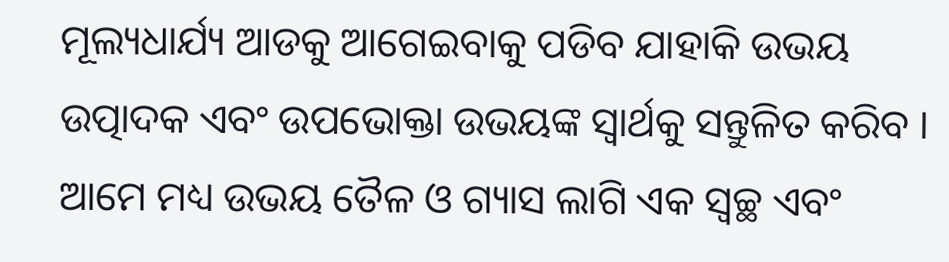ମୂଲ୍ୟଧାର୍ଯ୍ୟ ଆଡକୁ ଆଗେଇବାକୁ ପଡିବ ଯାହାକି ଉଭୟ ଉତ୍ପାଦକ ଏବଂ ଉପଭୋକ୍ତା ଉଭୟଙ୍କ ସ୍ୱାର୍ଥକୁ ସନ୍ତୁଳିତ କରିବ । ଆମେ ମଧ୍ୟ ଉଭୟ ତୈଳ ଓ ଗ୍ୟାସ ଲାଗି ଏକ ସ୍ୱଚ୍ଛ ଏବଂ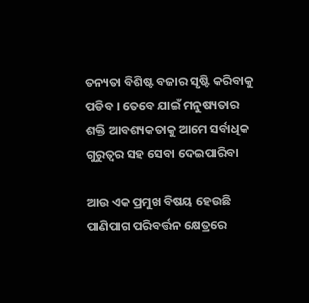ତନ୍ୟତା ବିଶିଷ୍ଟ ବଜାର ସୃଷ୍ଟି କରିବାକୁ ପଡିବ । ତେବେ ଯାଇଁ ମନୁଷ୍ୟତାର ଶକ୍ତି ଆବଶ୍ୟକତାକୁ ଆମେ ସର୍ବାଧିକ ଗୁରୁତ୍ୱର ସହ ସେବା ଦେଇପାରିବା

ଆଉ ଏକ ପ୍ରମୁଖ ବିଷୟ ହେଉଛି ପାଣିପାଗ ପରିବର୍ତ୍ତନ କ୍ଷେତ୍ରରେ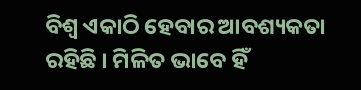ବିଶ୍ୱ ଏକାଠି ହେବାର ଆବଶ୍ୟକତା ରହିଛି । ମିଳିତ ଭାବେ ହିଁ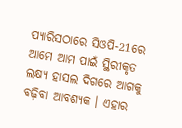ପ୍ୟାରିସଠାରେ ସିଓପି-21ରେ ଆମେ ଆମ ପାଇଁ ସ୍ଥିରୀକୃତ ଲକ୍ଷ୍ୟ ହାସଲ ଦିଗରେ ଆଗକୁ ବଢ଼ିବା ଆବଶ୍ୟକ । ଏହାର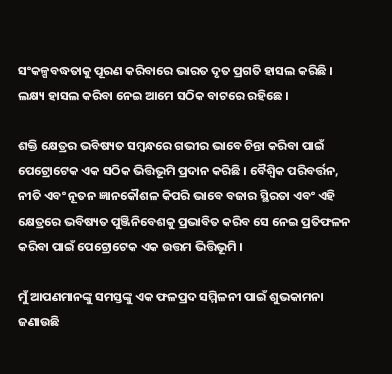ସଂକଳ୍ପବଦ୍ଧତାକୁ ପୂରଣ କରିବାରେ ଭାରତ ଦୃତ ପ୍ରଗତି ହାସଲ କରିଛି । ଲକ୍ଷ୍ୟ ହାସଲ କରିବା ନେଇ ଆମେ ସଠିକ ବାଟରେ ରହିଛେ ।

ଶକ୍ତି କ୍ଷେତ୍ରର ଭବିଷ୍ୟତ ସମ୍ବନ୍ଧରେ ଗଭୀର ଭାବେ ଚିନ୍ତା କରିବା ପାଇଁ ପେଟ୍ରୋଟେକ ଏକ ସଠିକ ଭିତ୍ତିଭୂମି ପ୍ରଦାନ କରିଛି । ବୈଶ୍ୱିକ ପରିବର୍ତ୍ତନ, ନୀତି ଏବଂ ନୂତନ ଜ୍ଞାନକୌଶଳ କିପରି ଭାବେ ବଜାର ସ୍ଥିରତା ଏବଂ ଏହି କ୍ଷେତ୍ରରେ ଭବିଷ୍ୟତ ପୁଞ୍ଜିନିବେଶକୁ ପ୍ରଭାବିତ କରିବ ସେ ନେଇ ପ୍ରତିଫଳନ କରିବା ପାଇଁ ପେଟ୍ରୋଟେକ ଏକ ଉତ୍ତମ ଭିତ୍ତିଭୂମି ।

ମୁଁ ଆପଣମାନଙ୍କୁ ସମସ୍ତଙ୍କୁ ଏକ ଫଳପ୍ରଦ ସମ୍ମିଳନୀ ପାଇଁ ଶୁଭକାମନା ଜଣାଉଛି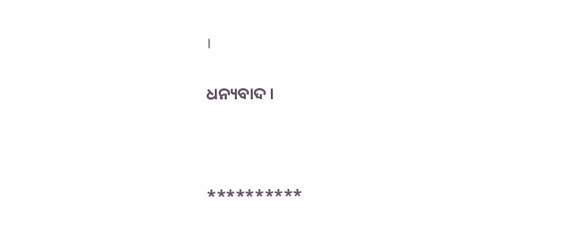।

ଧନ୍ୟବାଦ ।



**********